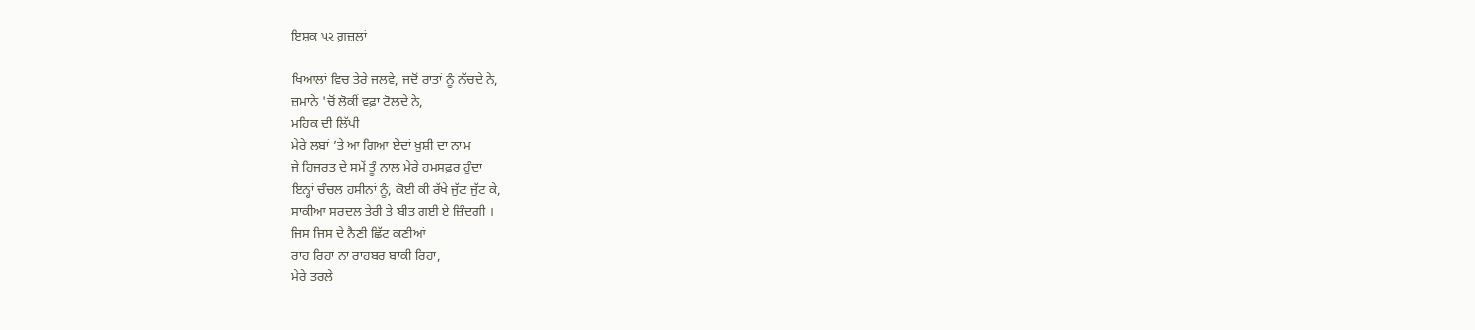ਇਸ਼ਕ પર ਗ਼ਜ਼ਲਾਂ

ਖਿਆਲਾਂ ਵਿਚ ਤੇਰੇ ਜਲਵੇ, ਜਦੋਂ ਰਾਤਾਂ ਨੂੰ ਨੱਚਦੇ ਨੇ,
ਜ਼ਮਾਨੇ 'ਚੋਂ ਲੋਕੀਂ ਵਫ਼ਾ ਟੋਲਦੇ ਨੇ,
ਮਹਿਕ ਦੀ ਲਿੱਪੀ
ਮੇਰੇ ਲਬਾਂ ’ਤੇ ਆ ਗਿਆ ਏਦਾਂ ਖ਼ੁਸ਼ੀ ਦਾ ਨਾਮ
ਜੇ ਹਿਜਰਤ ਦੇ ਸਮੇਂ ਤੂੰ ਨਾਲ ਮੇਰੇ ਹਮਸਫ਼ਰ ਹੁੰਦਾ
ਇਨ੍ਹਾਂ ਚੰਚਲ ਹਸੀਨਾਂ ਨੂੰ, ਕੋਈ ਕੀ ਰੱਖੇ ਜੁੱਟ ਜੁੱਟ ਕੇ,
ਸਾਕੀਆ ਸਰਦਲ ਤੇਰੀ ਤੇ ਬੀਤ ਗਈ ਏ ਜ਼ਿੰਦਗੀ ।
ਜਿਸ ਜਿਸ ਦੇ ਨੈਣੀ ਛਿੱਟ ਕਣੀਆਂ
ਰਾਹ ਰਿਹਾ ਨਾ ਰਾਹਬਰ ਬਾਕੀ ਰਿਹਾ,
ਮੇਰੇ ਤਰਲੇ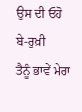ਉਸ ਦੀ ਓਹੋ ਬੇ-ਰੁਖ਼ੀ
ਤੈਨੂੰ ਭਾਵੇਂ ਮੇਰਾ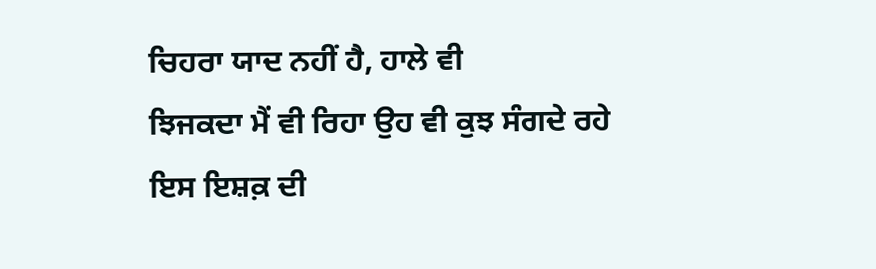ਚਿਹਰਾ ਯਾਦ ਨਹੀਂ ਹੈ, ਹਾਲੇ ਵੀ
ਝਿਜਕਦਾ ਮੈਂ ਵੀ ਰਿਹਾ ਉਹ ਵੀ ਕੁਝ ਸੰਗਦੇ ਰਹੇ
ਇਸ ਇਸ਼ਕ਼ ਦੀ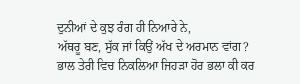ਦੁਨੀਆਂ ਦੇ ਕੁਝ ਰੰਗ ਹੀ ਨਿਆਰੇ ਨੇ,
ਅੱਥਰੂ ਬਣ, ਸੁੱਕ ਜਾਂ ਕਿਉਂ ਅੱਖ ਦੇ ਅਰਮਾਨ ਵਾਂਗ?
ਭਾਲ ਤੇਰੀ ਵਿਚ ਨਿਕਲਿਆ ਜਿਹੜਾ ਹੋਰ ਭਲਾ ਕੀ ਕਰ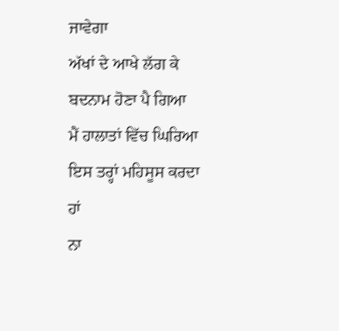ਜਾਵੇਗਾ
ਅੱਖਾਂ ਦੇ ਆਖੇ ਲੱਗ ਕੇ ਬਦਨਾਮ ਹੋਣਾ ਪੈ ਗਿਆ
ਮੈਂ ਹਾਲਾਤਾਂ ਵਿੱਚ ਘਿਰਿਆ ਇਸ ਤਰ੍ਹਾਂ ਮਹਿਸੂਸ ਕਰਦਾ ਹਾਂ
ਨਾ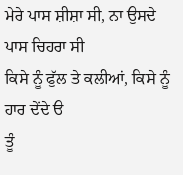ਮੇਰੇ ਪਾਸ ਸ਼ੀਸ਼ਾ ਸੀ, ਨਾ ਉਸਦੇ ਪਾਸ ਚਿਹਰਾ ਸੀ
ਕਿਸੇ ਨੂੰ ਫੁੱਲ ਤੇ ਕਲੀਆਂ, ਕਿਸੇ ਨੂੰ ਹਾਰ ਦੇਂਦੇ ੳ
ਤੂੰ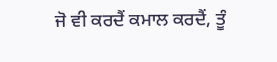ਜੋ ਵੀ ਕਰਦੈਂ ਕਮਾਲ ਕਰਦੈਂ, ਤੂੰ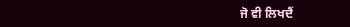ਜੋ ਵੀ ਲਿਖਦੈਂ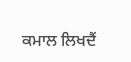ਕਮਾਲ ਲਿਖਦੈਂ